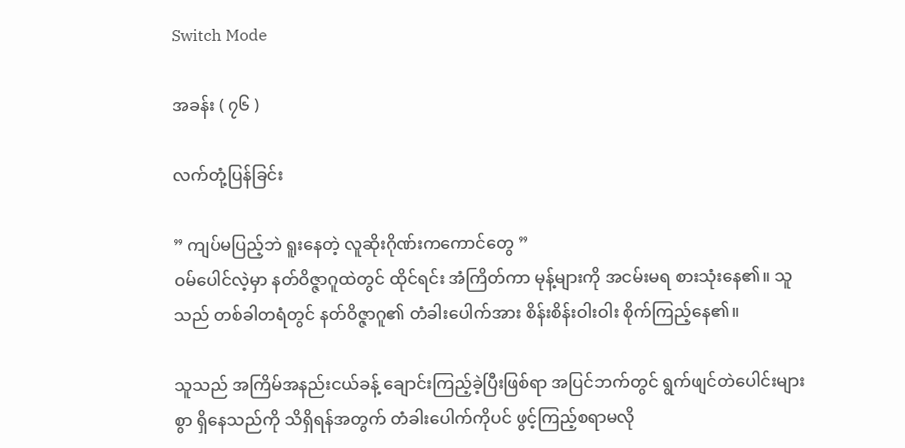Switch Mode

အခန်း ( ၇၆ )

လက်တုံ့ပြန်ခြင်း

” ကျပ်မပြည့်ဘဲ ရူးနေတဲ့ လူဆိုးဂိုဏ်းကကောင်တွေ ”
ဝမ်ပေါင်လဲ့မှာ နတ်ဝိဇ္ဇာဂူထဲတွင် ထိုင်ရင်း အံကြိတ်ကာ မုန့်များကို အငမ်းမရ စားသုံးနေ၏။ သူသည် တစ်ခါတရံတွင် နတ်ဝိဇ္ဇာဂူ၏ တံခါးပေါက်အား စိန်းစိန်းဝါးဝါး စိုက်ကြည့်နေ၏။

သူသည် အကြိမ်အနည်းငယ်ခန့် ချောင်းကြည့်ခဲ့ပြီးဖြစ်ရာ အပြင်ဘက်တွင် ရွက်ဖျင်တဲပေါင်းများစွာ ရှိနေသည်ကို သိရှိရန်အတွက် တံခါးပေါက်ကိုပင် ဖွင့်ကြည့်စရာမလို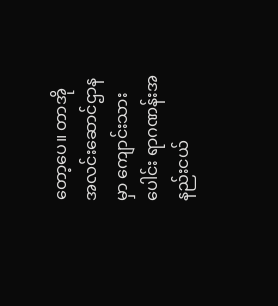တော့ပေ။ တာအိုအလင်းဆောင်ဌာနမှာ ကျောင်းသားပေါင်း ရာဂဏန်းအနည်းငယ်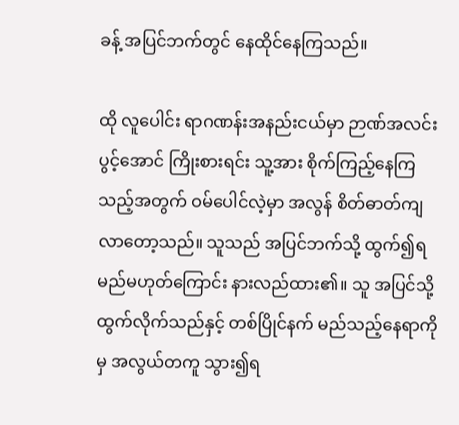ခန့် အပြင်ဘက်တွင် နေထိုင်နေကြသည်။

ထို လူပေါင်း ရာဂဏန်းအနည်းငယ်မှာ ဉာဏ်အလင်းပွင့်အောင် ကြိုးစားရင်း သူ့အား စိုက်ကြည့်နေကြသည့်အတွက် ဝမ်ပေါင်လဲ့မှာ အလွန် စိတ်ဓာတ်ကျလာတော့သည်။ သူသည် အပြင်ဘက်သို့ ထွက်၍ရမည်မဟုတ်ကြောင်း နားလည်ထား၏။ သူ အပြင်သို့ထွက်လိုက်သည်နှင့် တစ်ပြိုင်နက် မည်သည့်နေရာကိုမှ အလွယ်တကူ သွား၍ရ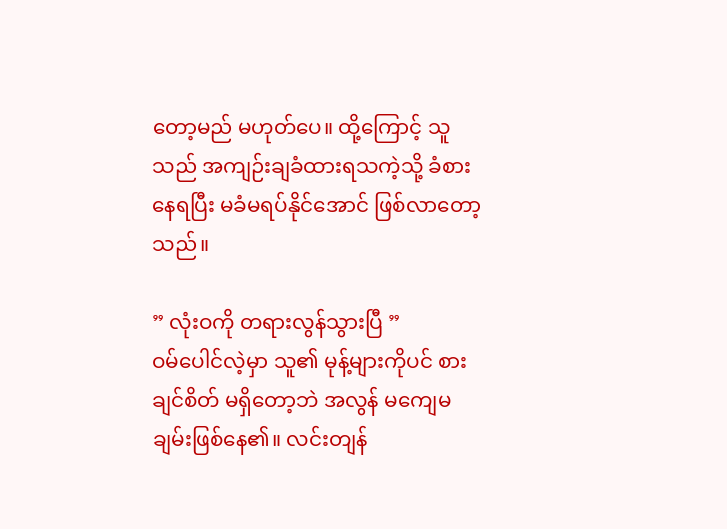တော့မည် မဟုတ်ပေ။ ထို့ကြောင့် သူသည် အကျဉ်းချခံထားရသကဲ့သို့ ခံစားနေရပြီး မခံမရပ်နိုင်အောင် ဖြစ်လာတော့သည်။

” လုံးဝကို တရားလွန်သွားပြီ ”
ဝမ်ပေါင်လဲ့မှာ သူ၏ မုန့်များကိုပင် စားချင်စိတ် မရှိတော့ဘဲ အလွန် မကျေမချမ်းဖြစ်နေ၏။ လင်းတျန်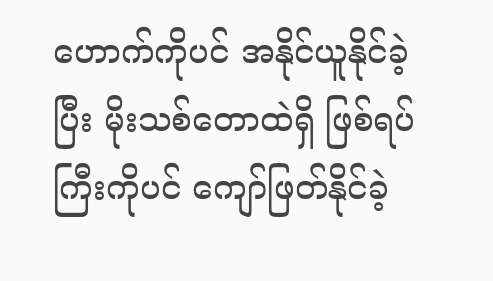ဟောက်ကိုပင် အနိုင်ယူနိုင်ခဲ့ပြီး မိုးသစ်တောထဲရှိ ဖြစ်ရပ်ကြီးကိုပင် ကျော်ဖြတ်နိုင်ခဲ့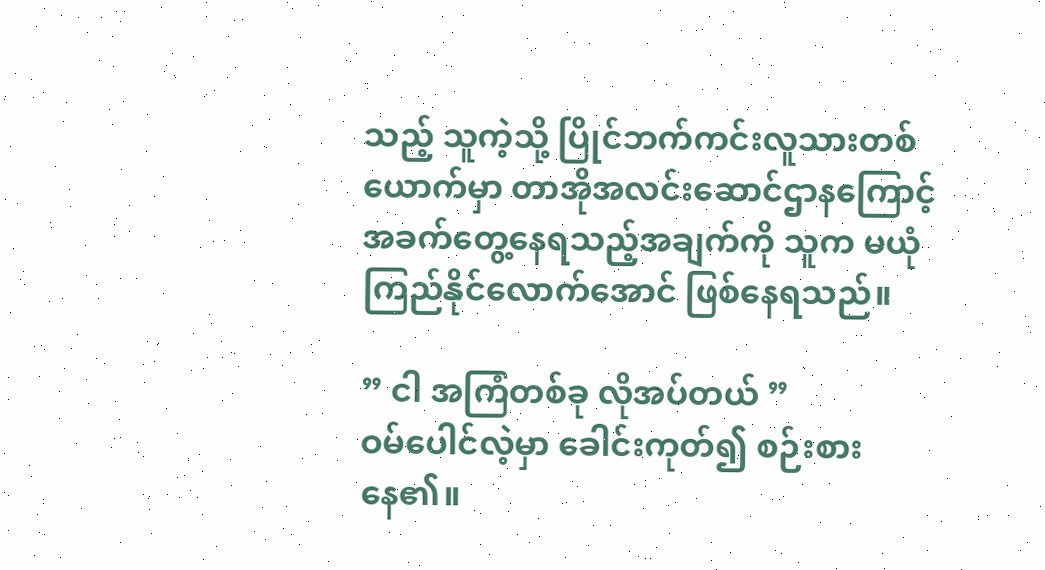သည့် သူကဲ့သို့ ပြိုင်ဘက်ကင်းလူသားတစ်ယောက်မှာ တာအိုအလင်းဆောင်ဌာနကြောင့် အခက်တွေ့နေရသည့်အချက်ကို သူက မယုံကြည်နိုင်လောက်အောင် ဖြစ်နေရသည်။

” ငါ အကြံတစ်ခု လိုအပ်တယ် ”
ဝမ်ပေါင်လဲ့မှာ ခေါင်းကုတ်၍ စဉ်းစားနေ၏။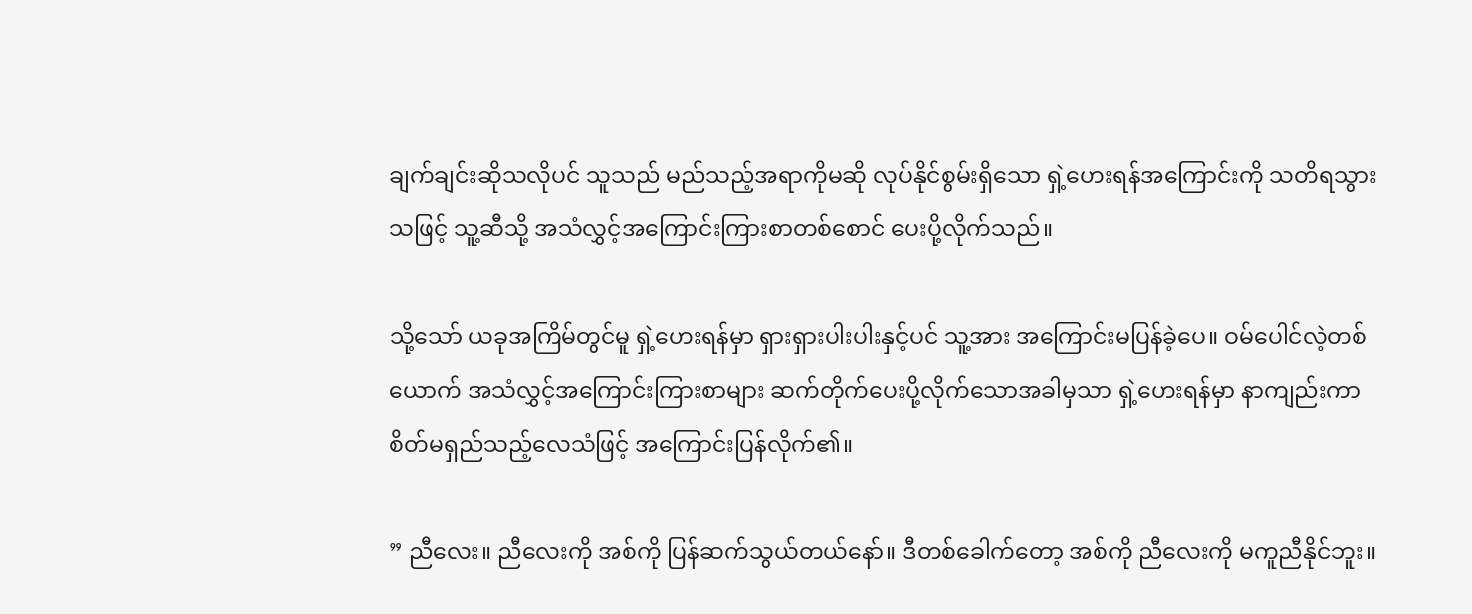ချက်ချင်းဆိုသလိုပင် သူသည် မည်သည့်အရာကိုမဆို လုပ်နိုင်စွမ်းရှိသော ရှဲ့ဟေးရန်အကြောင်းကို သတိရသွားသဖြင့် သူ့ဆီသို့ အသံလွှင့်အကြောင်းကြားစာတစ်စောင် ပေးပို့လိုက်သည်။

သို့သော် ယခုအကြိမ်တွင်မူ ရှဲ့ဟေးရန်မှာ ရှားရှားပါးပါးနှင့်ပင် သူ့အား အကြောင်းမပြန်ခဲ့ပေ။ ဝမ်ပေါင်လဲ့တစ်ယောက် အသံလွှင့်အကြောင်းကြားစာများ ဆက်တိုက်ပေးပို့လိုက်သောအခါမှသာ ရှဲ့ဟေးရန်မှာ နာကျည်းကာ စိတ်မရှည်သည့်လေသံဖြင့် အကြောင်းပြန်လိုက်၏။

” ညီလေး။ ညီလေးကို အစ်ကို ပြန်ဆက်သွယ်တယ်နော်။ ဒီတစ်ခေါက်တော့ အစ်ကို ညီလေးကို မကူညီနိုင်ဘူး။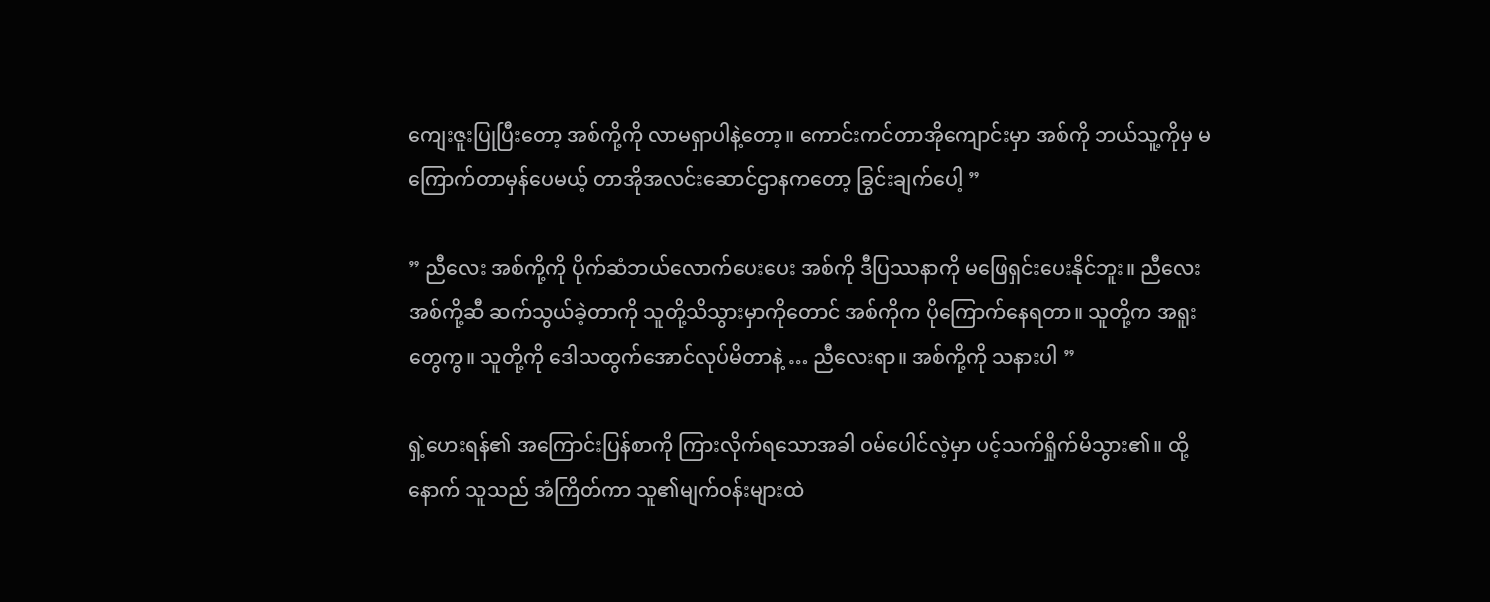ကျေးဇူးပြုပြီးတော့ အစ်ကို့ကို လာမရှာပါနဲ့တော့။ ကောင်းကင်တာအိုကျောင်းမှာ အစ်ကို ဘယ်သူ့ကိုမှ မကြောက်တာမှန်ပေမယ့် တာအိုအလင်းဆောင်ဌာနကတော့ ခြွင်းချက်ပေါ့ ”

” ညီလေး အစ်ကို့ကို ပိုက်ဆံဘယ်လောက်ပေးပေး အစ်ကို ဒီပြဿနာကို မဖြေရှင်းပေးနိုင်ဘူး။ ညီလေး အစ်ကို့ဆီ ဆက်သွယ်ခဲ့တာကို သူတို့သိသွားမှာကိုတောင် အစ်ကိုက ပိုကြောက်နေရတာ။ သူတို့က အရူးတွေကွ။ သူတို့ကို ဒေါသထွက်အောင်လုပ်မိတာနဲ့ … ညီလေးရာ။ အစ်ကို့ကို သနားပါ ”

ရှဲ့ဟေးရန်၏ အကြောင်းပြန်စာကို ကြားလိုက်ရသောအခါ ဝမ်ပေါင်လဲ့မှာ ပင့်သက်ရှိုက်မိသွား၏။ ထို့နောက် သူသည် အံကြိတ်ကာ သူ၏မျက်ဝန်းများထဲ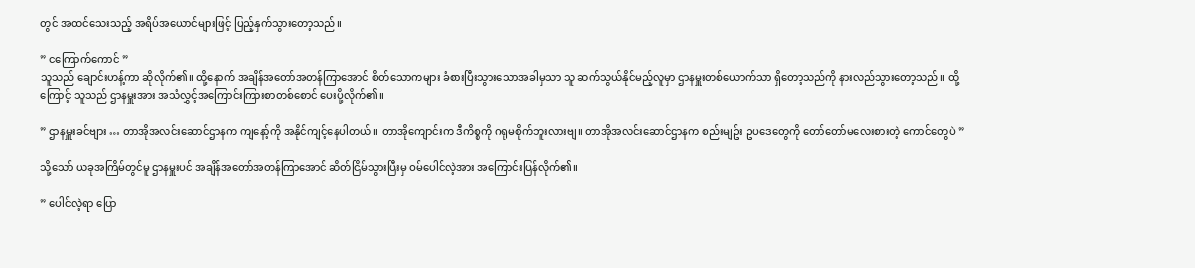တွင် အထင်သေးသည့် အရိပ်အယောင်များဖြင့် ပြည့်နှက်သွားတော့သည်။

” ငကြောက်ကောင် ”
သူသည် ချောင်းဟန့်ကာ ဆိုလိုက်၏။ ထို့နောက် အချိန်အတော်အတန်ကြာအောင် စိတ်သောကများ ခံစားပြီးသွားသောအခါမှသာ သူ ဆက်သွယ်နိုင်မည့်လူမှာ ဌာနမှူးတစ်ယောက်သာ ရှိတော့သည်ကို နားလည်သွားတော့သည်။ ထို့ကြောင့် သူသည် ဌာနမှူးအား အသံလွှင့်အကြောင်းကြားစာတစ်စောင် ပေးပို့လိုက်၏။

” ဌာနမှူးခင်ဗျား … တာအိုအလင်းဆောင်ဌာနက ကျနော့်ကို အနိုင်ကျင့်နေပါတယ်။ တာအိုကျောင်းက ဒီကိစ္စကို ဂရုမစိုက်ဘူးလားဗျ။ တာအိုအလင်းဆောင်ဌာနက စည်းမျဥ်း ဥပဒေတွေကို တော်တော်မလေးစားတဲ့ ကောင်တွေပဲ ”

သို့သော် ယခုအကြိမ်တွင်မူ ဌာနမှူးပင် အချိန်အတော်အတန်ကြာအောင် ဆိတ်ငြိမ်သွားပြီးမှ ဝမ်ပေါင်လဲ့အား အကြောင်းပြန်လိုက်၏။

” ပေါင်လဲ့ရာ ပြော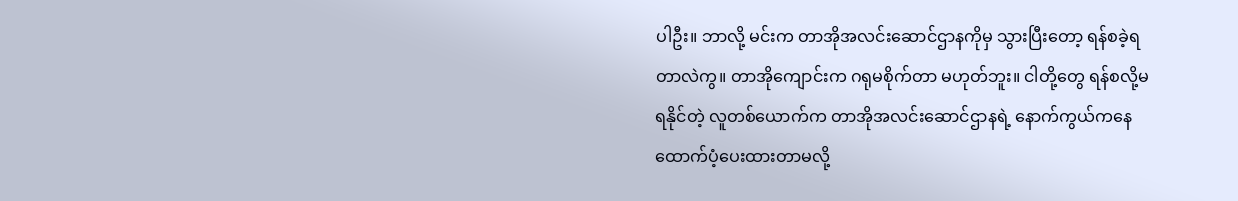ပါဦး။ ဘာလို့ မင်းက တာအိုအလင်းဆောင်ဌာနကိုမှ သွားပြီးတော့ ရန်စခဲ့ရတာလဲကွ။ တာအိုကျောင်းက ဂရုမစိုက်တာ မဟုတ်ဘူး။ ငါတို့တွေ ရန်စလို့မရနိုင်တဲ့ လူတစ်ယောက်က တာအိုအလင်းဆောင်ဌာနရဲ့ နောက်ကွယ်ကနေ ထောက်ပံ့ပေးထားတာမလို့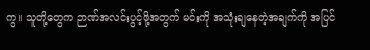ကွ။ သူတို့တွေက ဉာဏ်အလင်းပွင့်ဖို့အတွက် မင်းကို အသုံးချနေတဲ့အချက်ကို အပြင်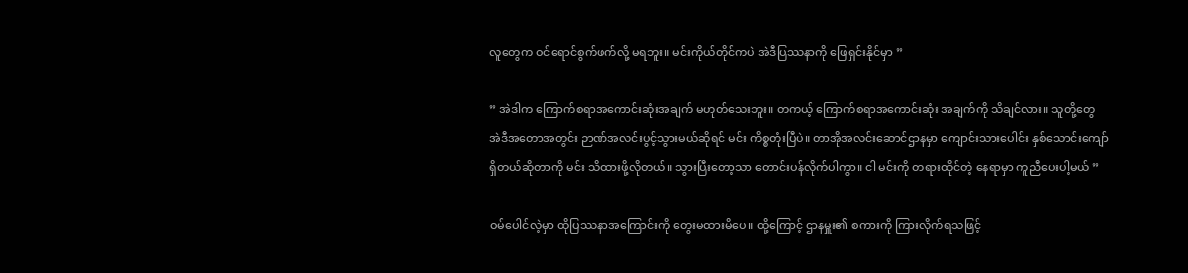လူတွေက ဝင်ရောင်စွက်ဖက်လို့ မရဘူး။ မင်းကိုယ်တိုင်ကပဲ အဲဒီပြဿနာကို ဖြေရှင်းနိုင်မှာ ”

” အဲဒါက ကြောက်စရာအကောင်းဆုံးအချက် မဟုတ်သေးဘူး။ တကယ့် ကြောက်စရာအကောင်းဆုံး အချက်ကို သိချင်လား။ သူတို့တွေ အဲဒီအတောအတွင်း ဉာဏ်အလင်းပွင့်သွားမယ်ဆိုရင် မင်း ကိစ္စတုံးပြီပဲ။ တာအိုအလင်းဆောင်ဌာနမှာ ကျောင်းသားပေါင်း နှစ်သောင်းကျော် ရှိတယ်ဆိုတာကို မင်း သိထားဖို့လိုတယ်။ သွားပြီးတော့သာ တောင်းပန်လိုက်ပါကွာ။ ငါ မင်းကို တရားထိုင်တဲ့ နေရာမှာ ကူညီပေးပါ့မယ် ”

ဝမ်ပေါင်လဲ့မှာ ထိုပြဿနာအကြောင်းကို တွေးမထားမိပေ။ ထို့ကြောင့် ဌာနမှူး၏ စကားကို ကြားလိုက်ရသဖြင့်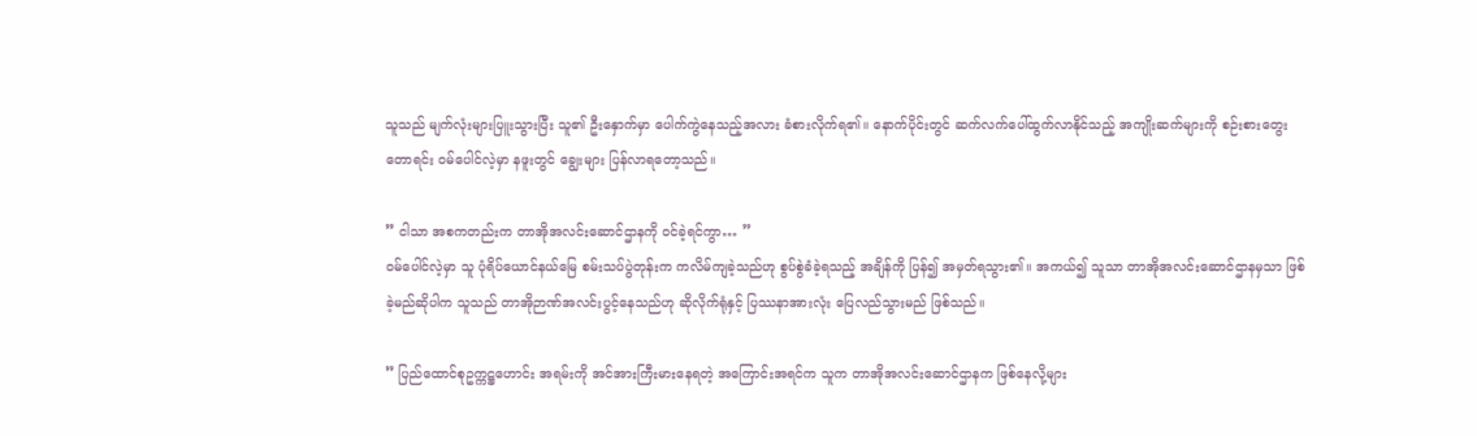သူသည် မျက်လုံးများပြူးသွားပြီး သူ၏ ဦးနှောက်မှာ ပေါက်ကွဲနေသည့်အလား ခံစားလိုက်ရ၏။ နောက်ပိုင်းတွင် ဆက်လက်ပေါ်ထွက်လာနိုင်သည့် အကျိုးဆက်များကို စဉ်းစားတွေးတောရင်း ဝမ်ပေါင်လဲ့မှာ နဖူးတွင် ချွေးများ ပြန်လာရတော့သည်။

” ငါသာ အစကတည်းက တာအိုအလင်းဆောင်ဌာနကို ဝင်ခဲ့ရင်ကွာ… ”
ဝမ်ပေါင်လဲ့မှာ သူ ပုံရိပ်ယောင်နယ်မြေ စမ်းသပ်ပွဲတုန်းက ကလိမ်ကျခဲ့သည်ဟု စွပ်စွဲခံခဲ့ရသည့် အချိန်ကို ပြန်၍ အမှတ်ရသွား၏။ အကယ်၍ သူသာ တာအိုအလင်းဆောင်ဌာနမှသာ ဖြစ်ခဲ့မည်ဆိုပါက သူသည် တာအိုဉာဏ်အလင်းပွင့်နေသည်ဟု ဆိုလိုက်ရုံနှင့် ပြဿနာအားလုံး ပြေလည်သွားမည် ဖြစ်သည်။

” ပြည်ထောင်စုဥက္ကဋ္ဌဟောင်း အရမ်းကို အင်အားကြီးမားနေရတဲ့ အကြောင်းအရင်က သူက တာအိုအလင်းဆောင်ဌာနက ဖြစ်နေလို့များ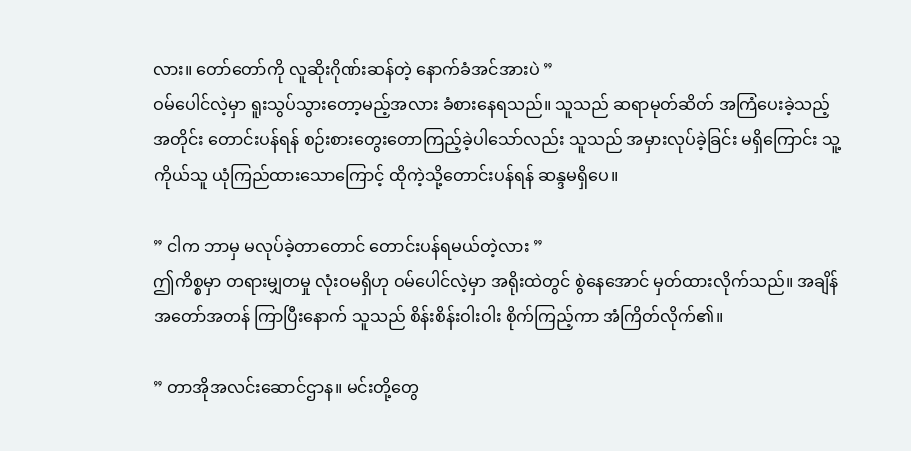လား။ တော်တော်ကို လူဆိုးဂိုဏ်းဆန်တဲ့ နောက်ခံအင်အားပဲ ”
ဝမ်ပေါင်လဲ့မှာ ရူးသွပ်သွားတော့မည့်အလား ခံစားနေရသည်။ သူသည် ဆရာမုတ်ဆိတ် အကြံပေးခဲ့သည့်အတိုင်း တောင်းပန်ရန် စဉ်းစားတွေးတောကြည့်ခဲ့ပါသော်လည်း သူသည် အမှားလုပ်ခဲ့ခြင်း မရှိကြောင်း သူ့ကိုယ်သူ ယုံကြည်ထားသောကြောင့် ထိုကဲ့သို့တောင်းပန်ရန် ဆန္ဒမရှိပေ။

” ငါက ဘာမှ မလုပ်ခဲ့တာတောင် တောင်းပန်ရမယ်တဲ့လား ”
ဤကိစ္စမှာ တရားမျှတမှု လုံးဝမရှိဟု ဝမ်ပေါင်လဲ့မှာ အရိုးထဲတွင် စွဲနေအောင် မှတ်ထားလိုက်သည်။ အချိန်အတော်အတန် ကြာပြီးနောက် သူသည် စိန်းစိန်းဝါးဝါး စိုက်ကြည့်ကာ အံကြိတ်လိုက်၏။

” တာအိုအလင်းဆောင်ဌာန။ မင်းတို့တွေ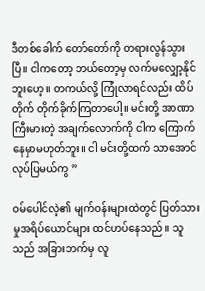ဒီတစ်ခေါက် တော်တော်ကို တရားလွန်သွားပြီ။ ငါကတော့ ဘယ်တော့မှ လက်မလျှော့နိုင်ဘူးဟေ့။ တကယ်လို့ ကြုံလာရင်လည်း ထိပ်တိုက် တိုက်ခိုက်ကြတာပေါ့။ မင်းတို့ အာဏာကြီးမားတဲ့ အချက်လောက်ကို ငါက ကြောက်နေမှာမဟုတ်ဘူး။ ငါ မင်းတို့ထက် သာအောင် လုပ်ပြမယ်ကွ ”

ဝမ်ပေါင်လဲ့၏ မျက်ဝန်းများထဲတွင် ပြတ်သားမှုအရိပ်ယောင်များ ထင်ဟပ်နေသည်။ သူသည် အခြားဘက်မှ လူ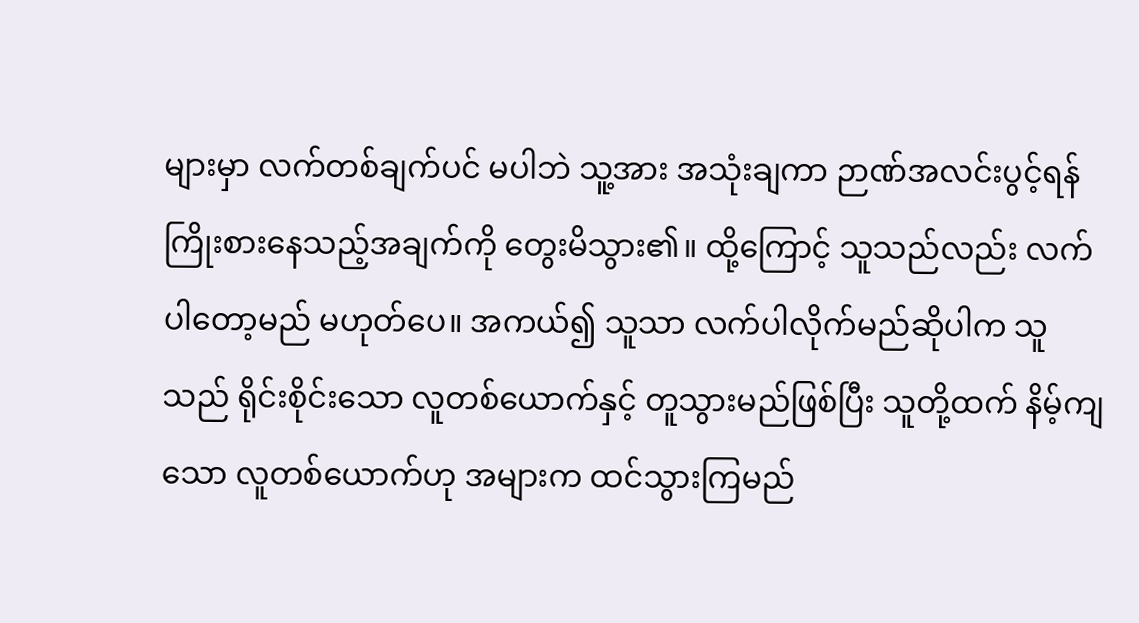များမှာ လက်တစ်ချက်ပင် မပါဘဲ သူ့အား အသုံးချကာ ဉာဏ်အလင်းပွင့်ရန် ကြိုးစားနေသည့်အချက်ကို တွေးမိသွား၏။ ထို့ကြောင့် သူသည်လည်း လက်ပါတော့မည် မဟုတ်ပေ။ အကယ်၍ သူသာ လက်ပါလိုက်မည်ဆိုပါက သူသည် ရိုင်းစိုင်းသော လူတစ်ယောက်နှင့် တူသွားမည်ဖြစ်ပြီး သူတို့ထက် နိမ့်ကျသော လူတစ်ယောက်ဟု အများက ထင်သွားကြမည်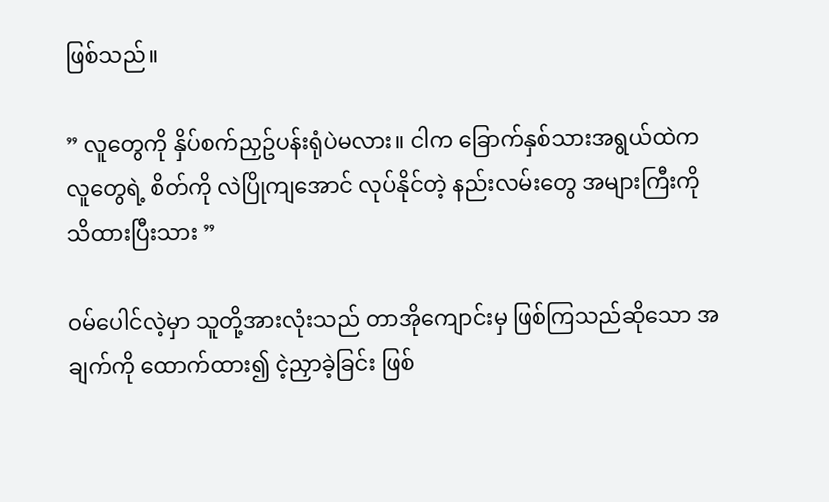ဖြစ်သည်။

” လူတွေကို နှိပ်စက်ညှဥ်ပန်းရုံပဲမလား။ ငါက ခြောက်နှစ်သားအရွယ်ထဲက လူတွေရဲ့ စိတ်ကို လဲပြိုကျအောင် လုပ်နိုင်တဲ့ နည်းလမ်းတွေ အများကြီးကို သိထားပြီးသား ”

ဝမ်ပေါင်လဲ့မှာ သူတို့အားလုံးသည် တာအိုကျောင်းမှ ဖြစ်ကြသည်ဆိုသော အချက်ကို ထောက်ထား၍ ငဲ့ညှာခဲ့ခြင်း ဖြစ်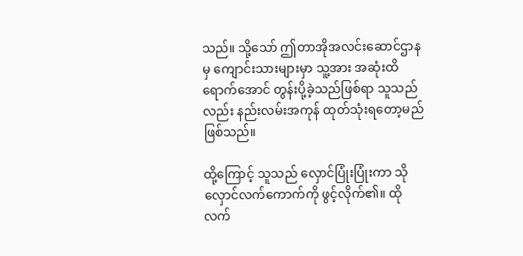သည်။ သို့သော် ဤတာအိုအလင်းဆောင်ဌာနမှ ကျောင်းသားများမှာ သူ့အား အဆုံးထိရောက်အောင် တွန်းပို့ခဲ့သည်ဖြစ်ရာ သူသည်လည်း နည်းလမ်းအကုန် ထုတ်သုံးရတော့မည် ဖြစ်သည်။

ထို့ကြောင့် သူသည် လှောင်ပြုံးပြုံးကာ သိုလှောင်လက်ကောက်ကို ဖွင့်လိုက်၏။ ထိုလက်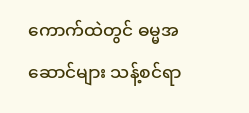ကောက်ထဲတွင် ဓမ္မအဆောင်များ သန့်စင်ရာ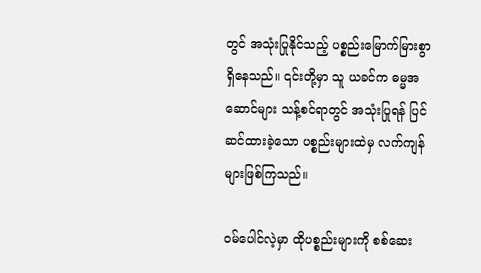တွင် အသုံးပြုနိုင်သည့် ပစ္စည်းမြောက်မြားစွာ ရှိနေသည်။ ၎င်းတို့မှာ သူ ယခင်က ဓမ္မအဆောင်များ သန့်စင်ရာတွင် အသုံးပြုရန် ပြင်ဆင်ထားခဲ့သော ပစ္စည်းများထဲမှ လက်ကျန်များဖြစ်ကြသည်။

ဝမ်ပေါင်လဲ့မှာ ထိုပစ္စည်းများကို စစ်ဆေး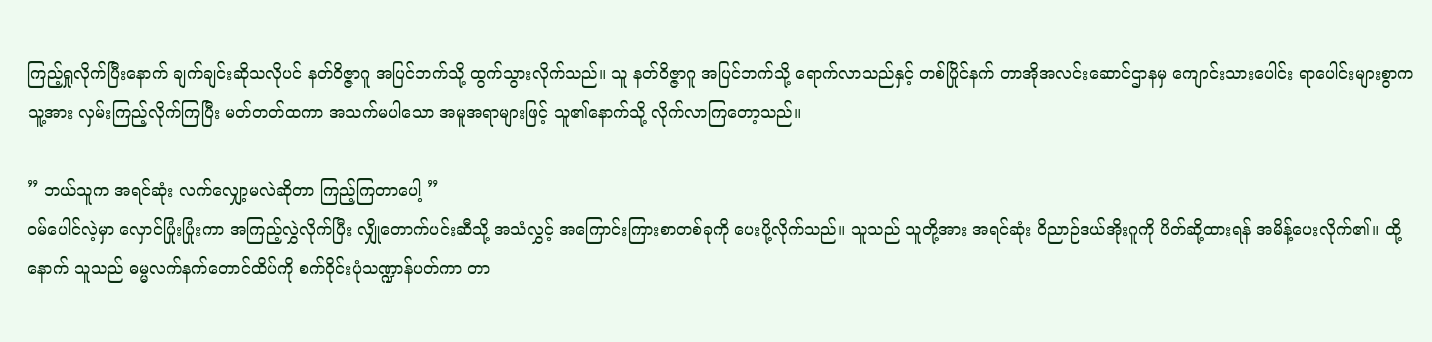ကြည့်ရှုလိုက်ပြီးနောက် ချက်ချင်းဆိုသလိုပင် နတ်ဝိဇ္ဇာဂူ အပြင်ဘက်သို့ ထွက်သွားလိုက်သည်။ သူ နတ်ဝိဇ္ဇာဂူ အပြင်ဘက်သို့ ရောက်လာသည်နှင့် တစ်ပြိုင်နက် တာအိုအလင်းဆောင်ဌာနမှ ကျောင်းသားပေါင်း ရာပေါင်းများစွာက သူ့အား လှမ်းကြည့်လိုက်ကြပြီး မတ်တတ်ထကာ အသက်မပါသော အမူအရာများဖြင့် သူ၏နောက်သို့ လိုက်လာကြတော့သည်။

” ဘယ်သူက အရင်ဆုံး လက်လျှော့မလဲဆိုတာ ကြည့်ကြတာပေါ့ ”
ဝမ်ပေါင်လဲ့မှာ လှောင်ပြုံးပြုံးကာ အကြည့်လွှဲလိုက်ပြီး လျှိုတောက်ပင်းဆီသို့ အသံလွှင့် အကြောင်းကြားစာတစ်ခုကို ပေးပို့လိုက်သည်။ သူသည် သူတို့အား အရင်ဆုံး ဝိညာဉ်ဒယ်အိုးဂူကို ပိတ်ဆို့ထားရန် အမိန့်ပေးလိုက်၏။ ထို့နောက် သူသည် ဓမ္မလက်နက်တောင်ထိပ်ကို စက်ဝိုင်းပုံသဏ္ဍာန်ပတ်ကာ တာ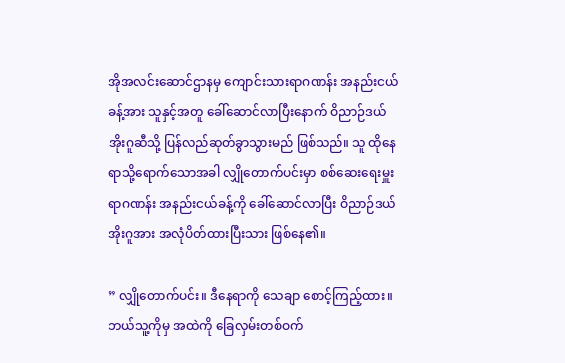အိုအလင်းဆောင်ဌာနမှ ကျောင်းသားရာဂဏန်း အနည်းငယ်ခန့်အား သူနှင့်အတူ ခေါ်ဆောင်လာပြီးနောက် ဝိညာဉ်ဒယ်အိုးဂူဆီသို့ ပြန်လည်ဆုတ်ခွာသွားမည် ဖြစ်သည်။ သူ ထိုနေရာသို့ရောက်သောအခါ လျှိုတောက်ပင်းမှာ စစ်ဆေးရေးမှူး ရာဂဏန်း အနည်းငယ်ခန့်ကို ခေါ်ဆောင်လာပြီး ဝိညာဉ်ဒယ်အိုးဂူအား အလုံပိတ်ထားပြီးသား ဖြစ်နေ၏။

” လျှိုတောက်ပင်း။ ဒီနေရာကို သေချာ စောင့်ကြည့်ထား။ ဘယ်သူ့ကိုမှ အထဲကို ခြေလှမ်းတစ်ဝက်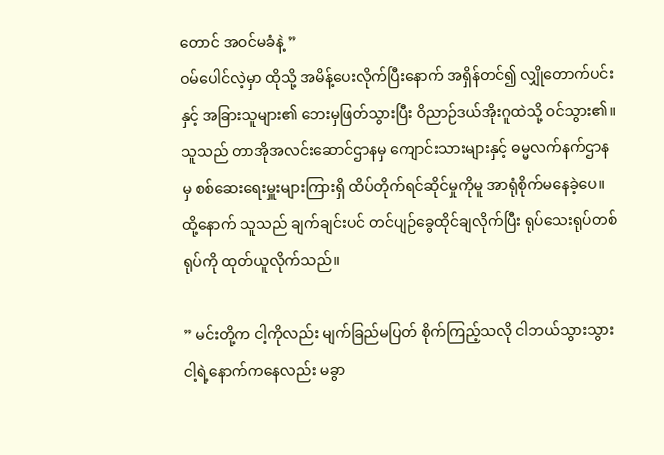တောင် အဝင်မခံနဲ့ ”
ဝမ်ပေါင်လဲ့မှာ ထိုသို့ အမိန့်ပေးလိုက်ပြီးနောက် အရှိန်တင်၍ လျှိုတောက်ပင်းနှင့် အခြားသူများ၏ ဘေးမှဖြတ်သွားပြီး ဝိညာဉ်ဒယ်အိုးဂူထဲသို့ ဝင်သွား၏။ သူသည် တာအိုအလင်းဆောင်ဌာနမှ ကျောင်းသားများနှင့် ဓမ္မလက်နက်ဌာနမှ စစ်ဆေးရေးမှူးများကြားရှိ ထိပ်တိုက်ရင်ဆိုင်မှုကိုမူ အာရုံစိုက်မနေခဲ့ပေ။ ထို့နောက် သူသည် ချက်ချင်းပင် တင်ပျဉ်ခွေထိုင်ချလိုက်ပြီး ရုပ်သေးရုပ်တစ်ရုပ်ကို ထုတ်ယူလိုက်သည်။

” မင်းတို့က ငါ့ကိုလည်း မျက်ခြည်မပြတ် စိုက်ကြည့်သလို ငါဘယ်သွားသွား ငါ့ရဲ့နောက်ကနေလည်း မခွာ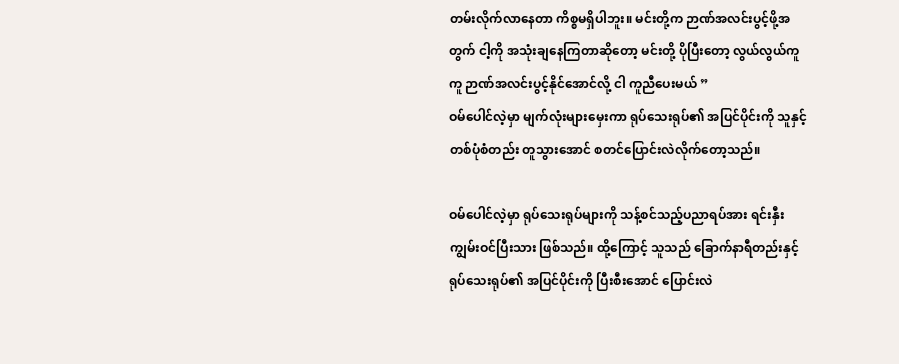တမ်းလိုက်လာနေတာ ကိစ္စမရှိပါဘူး။ မင်းတို့က ဉာဏ်အလင်းပွင့်ဖို့အတွက် ငါ့ကို အသုံးချနေကြတာဆိုတော့ မင်းတို့ ပိုပြီးတော့ လွယ်လွယ်ကူကူ ဉာဏ်အလင်းပွင့်နိုင်အောင်လို့ ငါ ကူညီပေးမယ် ”
ဝမ်ပေါင်လဲ့မှာ မျက်လုံးများမှေးကာ ရုပ်သေးရုပ်၏ အပြင်ပိုင်းကို သူနှင့် တစ်ပုံစံတည်း တူသွားအောင် စတင်ပြောင်းလဲလိုက်တော့သည်။

ဝမ်ပေါင်လဲ့မှာ ရုပ်သေးရုပ်များကို သန့်စင်သည့်ပညာရပ်အား ရင်းနှီးကျွမ်းဝင်ပြီးသား ဖြစ်သည်။ ထို့ကြောင့် သူသည် ခြောက်နာရီတည်းနှင့် ရုပ်သေးရုပ်၏ အပြင်ပိုင်းကို ပြီးစီးအောင် ပြောင်းလဲ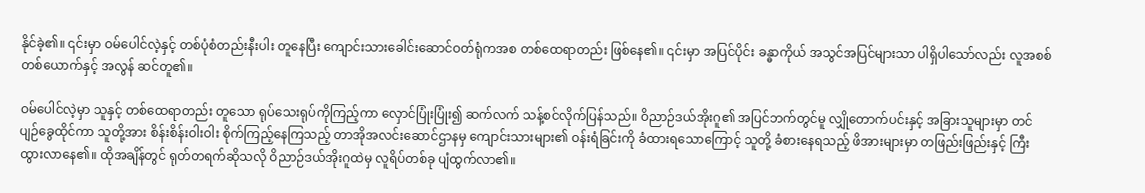နိုင်ခဲ့၏။ ၎င်းမှာ ဝမ်ပေါင်လဲ့နှင့် တစ်ပုံစံတည်းနီးပါး တူနေပြီး ကျောင်းသားခေါင်းဆောင်ဝတ်ရုံကအစ တစ်ထေရာတည်း ဖြစ်နေ၏။ ၎င်းမှာ အပြင်ပိုင်း ခန္ဓာကိုယ် အသွင်အပြင်များသာ ပါရှိပါသော်လည်း လူအစစ်တစ်ယောက်နှင့် အလွန် ဆင်တူ၏။

ဝမ်ပေါင်လဲ့မှာ သူနှင့် တစ်ထေရာတည်း တူသော ရုပ်သေးရုပ်ကိုကြည့်ကာ လှောင်ပြုံးပြုံး၍ ဆက်လက် သန့်စင်လိုက်ပြန်သည်။ ဝိညာဉ်ဒယ်အိုးဂူ၏ အပြင်ဘက်တွင်မူ လျှိုတောက်ပင်းနှင့် အခြားသူများမှာ တင်ပျဉ်ခွေထိုင်ကာ သူတို့အား စိန်းစိန်းဝါးဝါး စိုက်ကြည့်နေကြသည့် တာအိုအလင်းဆောင်ဌာနမှ ကျောင်းသားများ၏ ဝန်းရံခြင်းကို ခံထားရသောကြောင့် သူတို့ ခံစားနေရသည့် ဖိအားများမှာ တဖြည်းဖြည်းနှင့် ကြီးထွားလာနေ၏။ ထိုအချိန်တွင် ရုတ်တရက်ဆိုသလို ဝိညာဉ်ဒယ်အိုးဂူထဲမှ လူရိပ်တစ်ခု ပျံထွက်လာ၏။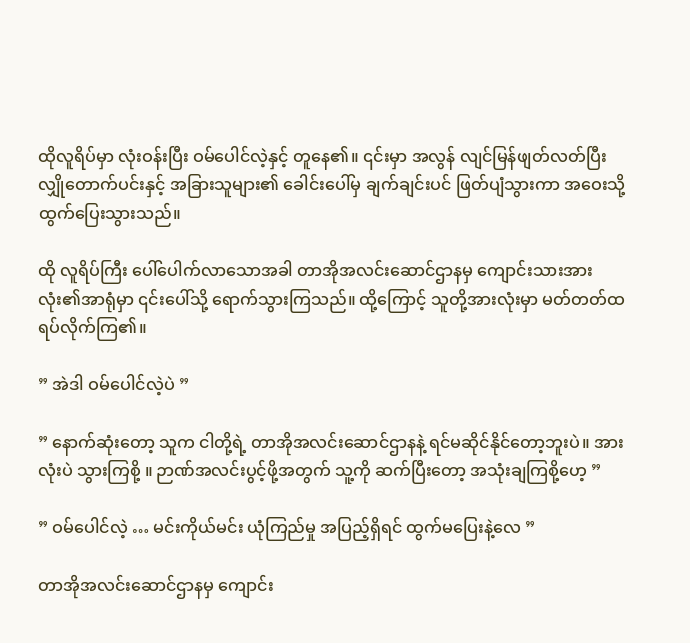ထိုလူရိပ်မှာ လုံးဝန်းပြီး ဝမ်ပေါင်လဲ့နှင့် တူနေ၏။ ၎င်းမှာ အလွန် လျင်မြန်ဖျတ်လတ်ပြီး လျှိုတောက်ပင်းနှင့် အခြားသူများ၏ ခေါင်းပေါ်မှ ချက်ချင်းပင် ဖြတ်ပျံသွားကာ အဝေးသို့ ထွက်ပြေးသွားသည်။

ထို လူရိပ်ကြီး ပေါ်ပေါက်လာသောအခါ တာအိုအလင်းဆောင်ဌာနမှ ကျောင်းသားအားလုံး၏အာရုံမှာ ၎င်းပေါ်သို့ ရောက်သွားကြသည်။ ထို့ကြောင့် သူတို့အားလုံးမှာ မတ်တတ်ထရပ်လိုက်ကြ၏။

” အဲဒါ ဝမ်ပေါင်လဲ့ပဲ ”

” နောက်ဆုံးတော့ သူက ငါတို့ရဲ့ တာအိုအလင်းဆောင်ဌာနနဲ့ ရင်မဆိုင်နိုင်တော့ဘူးပဲ။ အားလုံးပဲ သွားကြစို့ ။ ဉာဏ်အလင်းပွင့်ဖို့အတွက် သူ့ကို ဆက်ပြီးတော့ အသုံးချကြစို့ဟေ့ ”

” ဝမ်ပေါင်လဲ့ … မင်းကိုယ်မင်း ယုံကြည်မှု အပြည့်ရှိရင် ထွက်မပြေးနဲ့လေ ”

တာအိုအလင်းဆောင်ဌာနမှ ကျောင်း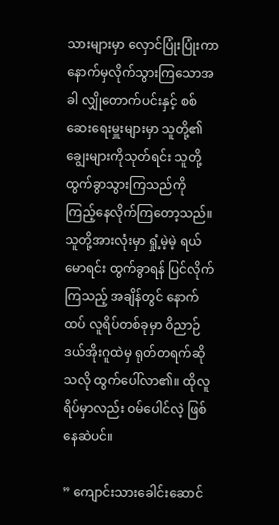သားများမှာ လှောင်ပြုံးပြုံးကာ နောက်မှလိုက်သွားကြသောအခါ လျှိုတောက်ပင်းနှင့် စစ်ဆေးရေးမှူးများမှာ သူတို့၏ ချွေးများကိုသုတ်ရင်း သူတို့ ထွက်ခွာသွားကြသည်ကို ကြည့်နေလိုက်ကြတော့သည်။ သူတို့အားလုံးမှာ ရှုံ့မဲ့မဲ့ ရယ်မောရင်း ထွက်ခွာရန် ပြင်လိုက်ကြသည့် အချိန်တွင် နောက်ထပ် လူရိပ်တစ်ခုမှာ ဝိညာဉ်ဒယ်အိုးဂူထဲမှ ရုတ်တရက်ဆိုသလို ထွက်ပေါ်လာ၏။ ထိုလူရိပ်မှာလည်း ဝမ်ပေါင်လဲ့ ဖြစ်နေဆဲပင်။

” ကျောင်းသားခေါင်းဆောင်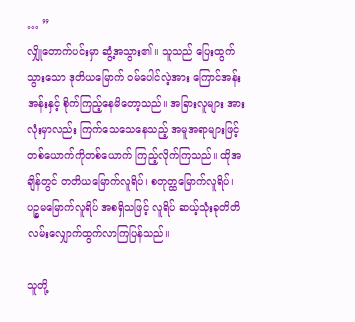… ”
လျှိုတောက်ပင်းမှာ ဆွံ့အသွား၏။ သူသည် ပြေးထွက်သွားသော ဒုတိယမြောက် ဝမ်ပေါင်လဲ့အား ကြောင်အန်းအန်းနှင့် စိုက်ကြည့်နေမိတော့သည်။ အခြားလူများ အားလုံးမှာလည်း ကြက်သေသေနေသည့် အမူအရာများဖြင့် တစ်ယောက်ကိုတစ်ယောက် ကြည့်လိုက်ကြသည်။ ထိုအချိန်တွင် တတိယမြောက်လူရိပ်၊ စတုတ္ထမြောက်လူရိပ်၊ ပဉ္စမမြောက်လူရိပ် အစရှိသဖြင့် လူရိပ် ဆယ့်သုံးခုတိတိ လမ်းလျှောက်ထွက်လာကြပြန်သည်။

သူတို့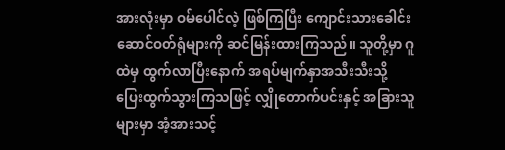အားလုံးမှာ ဝမ်ပေါင်လဲ့ ဖြစ်ကြပြီး ကျောင်းသားခေါင်းဆောင်ဝတ်ရုံများကို ဆင်မြန်းထားကြသည်။ သူတို့မှာ ဂူထဲမှ ထွက်လာပြီးနောက် အရပ်မျက်နှာအသီးသီးသို့ ပြေးထွက်သွားကြသဖြင့် လျှိုတောက်ပင်းနှင့် အခြားသူများမှာ အံ့အားသင့်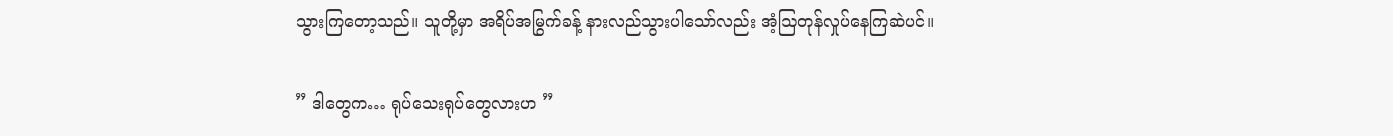သွားကြတော့သည်။ သူတို့မှာ အရိပ်အမြွက်ခန့် နားလည်သွားပါသော်လည်း အံ့ဩတုန်လှုပ်နေကြဆဲပင်။

” ဒါတွေက… ရုပ်သေးရုပ်တွေလားဟ ”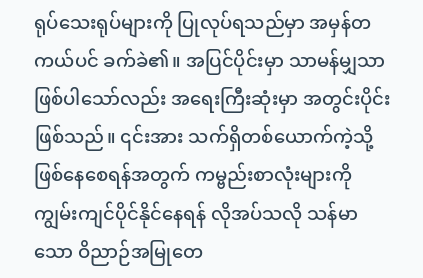ရုပ်သေးရုပ်များကို ပြုလုပ်ရသည်မှာ အမှန်တကယ်ပင် ခက်ခဲ၏။ အပြင်ပိုင်းမှာ သာမန်မျှသာဖြစ်ပါသော်လည်း အရေးကြီးဆုံးမှာ အတွင်းပိုင်းဖြစ်သည်။ ၎င်းအား သက်ရှိတစ်‌ယောက်ကဲ့သို့ ဖြစ်နေစေရန်အတွက် ကမ္ဗည်းစာလုံးများကို ကျွမ်းကျင်ပိုင်နိုင်နေရန် လိုအပ်သလို သန်မာသော ဝိညာဉ်အမြုတေ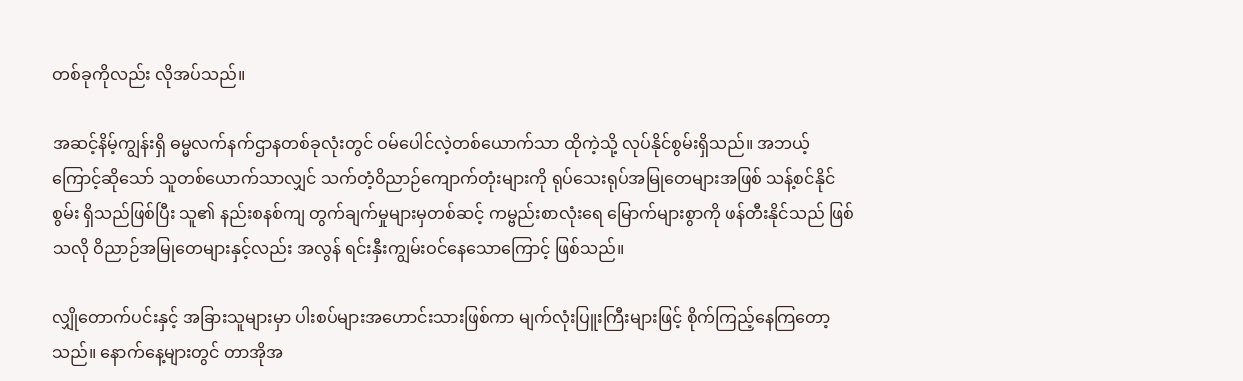တစ်ခုကိုလည်း လိုအပ်သည်။

အဆင့်နိမ့်ကျွန်းရှိ ဓမ္မလက်နက်ဌာနတစ်ခုလုံးတွင် ဝမ်ပေါင်လဲ့တစ်ယောက်သာ ထိုကဲ့သို့ လုပ်နိုင်စွမ်းရှိသည်။ အဘယ့်ကြောင့်ဆိုသော် သူတစ်ယောက်သာလျှင် သက်တံ့ဝိညာဉ်ကျောက်တုံးများကို ရုပ်သေးရုပ်အမြုတေများအဖြစ် သန့်စင်နိုင်စွမ်း ရှိသည်ဖြစ်ပြီး သူ၏ နည်းစနစ်ကျ တွက်ချက်မှုများမှတစ်ဆင့် ကမ္ဗည်းစာလုံးရေ မြောက်များစွာကို ဖန်တီးနိုင်သည် ဖြစ်သလို ဝိညာဉ်အမြုတေများနှင့်လည်း အလွန် ရင်းနှီးကျွမ်းဝင်နေသောကြောင့် ဖြစ်သည်။

လျှိုတောက်ပင်းနှင့် အခြားသူများမှာ ပါးစပ်များအဟောင်းသားဖြစ်ကာ မျက်လုံးပြူးကြီးများဖြင့် စိုက်ကြည့်နေကြတော့သည်။ နောက်နေ့များတွင် တာအိုအ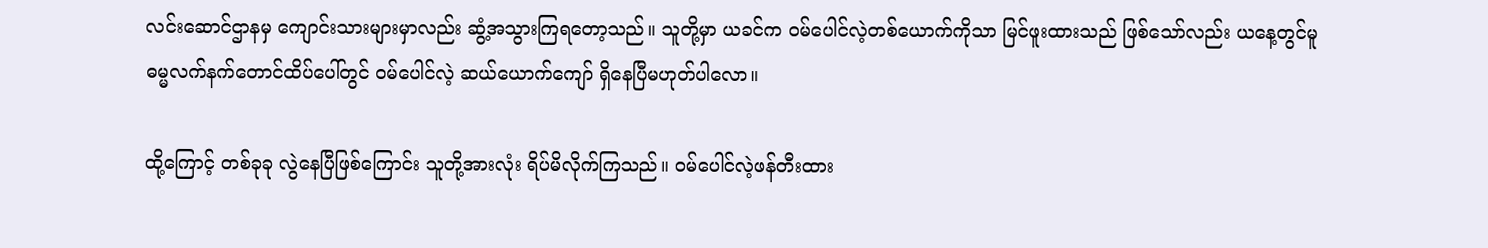လင်းဆောင်ဌာနမှ ကျောင်းသားများမှာလည်း ဆွံ့အသွားကြရတော့သည်။ သူတို့မှာ ယခင်က ဝမ်ပေါင်လဲ့တစ်ယောက်ကိုသာ မြင်ဖူးထားသည် ဖြစ်သော်လည်း ယနေ့တွင်မူ ဓမ္မလက်နက်တောင်ထိပ်ပေါ်တွင် ဝမ်ပေါင်လဲ့ ဆယ်ယောက်ကျော် ရှိနေပြီမဟုတ်ပါလော။

ထို့ကြောင့် တစ်ခုခု လွဲနေပြီဖြစ်ကြောင်း သူတို့အားလုံး ရိပ်မိလိုက်ကြသည်။ ဝမ်ပေါင်လဲ့ဖန်တီးထား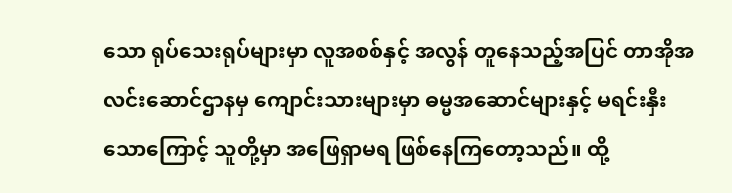သော ရုပ်သေးရုပ်များမှာ လူအစစ်နှင့် အလွန် တူနေသည့်အပြင် တာအိုအလင်းဆောင်ဌာနမှ ကျောင်းသားများမှာ ဓမ္မအဆောင်များနှင့် မရင်းနှီးသောကြောင့် သူတို့မှာ အဖြေရှာမရ ဖြစ်နေကြတော့သည်။ ထို့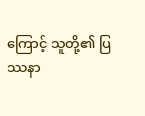ကြောင့် သူတို့၏ ပြဿနာ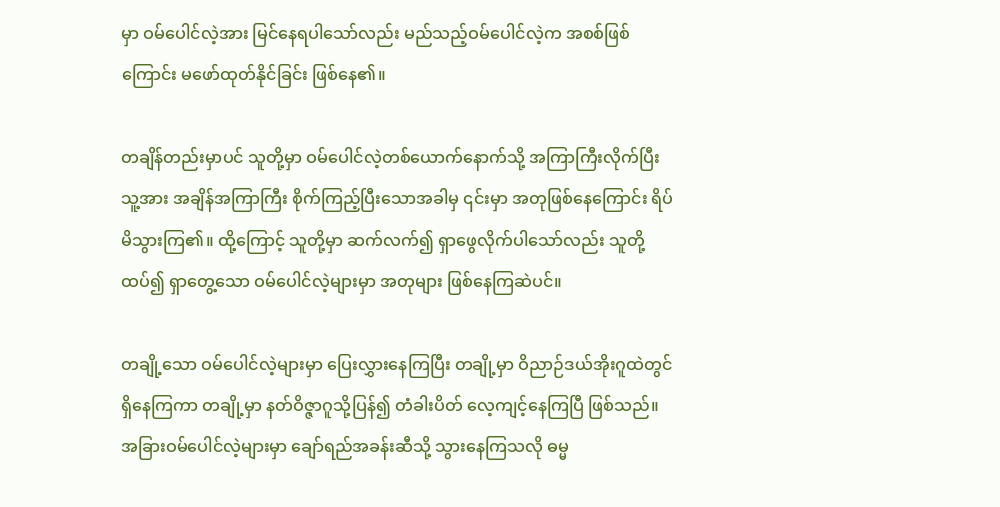မှာ ဝမ်ပေါင်လဲ့အား မြင်နေရပါသော်လည်း မည်သည့်ဝမ်ပေါင်လဲ့က အစစ်ဖြစ်ကြောင်း မဖော်ထုတ်နိုင်ခြင်း ဖြစ်နေ၏။

တချိန်တည်းမှာပင် သူတို့မှာ ဝမ်ပေါင်လဲ့တစ်ယောက်နောက်သို့ အကြာကြီးလိုက်ပြီး သူ့အား အချိန်အကြာကြီး စိုက်ကြည့်ပြီးသောအခါမှ ၎င်းမှာ အတုဖြစ်နေကြောင်း ရိပ်မိသွားကြ၏။ ထို့ကြောင့် သူတို့မှာ ဆက်လက်၍ ရှာဖွေလိုက်ပါသော်လည်း သူတို့ ထပ်၍ ရှာတွေ့သော ဝမ်ပေါင်လဲ့များမှာ အတုများ ဖြစ်နေကြဆဲပင်။

တချို့သော ဝမ်ပေါင်လဲ့များမှာ ပြေးလွှားနေကြပြီး တချို့မှာ ဝိညာဉ်ဒယ်အိုးဂူထဲတွင် ရှိနေကြကာ တချို့မှာ နတ်ဝိဇ္ဇာဂူသို့ပြန်၍ တံခါးပိတ် လေ့ကျင့်နေကြပြီ ဖြစ်သည်။ အခြားဝမ်ပေါင်လဲ့များမှာ ချော်ရည်အခန်းဆီသို့ သွားနေကြသလို ဓမ္မ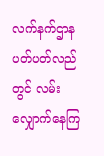လက်နက်ဌာန ပတ်ပတ်လည်တွင် လမ်းလျှောက်နေကြ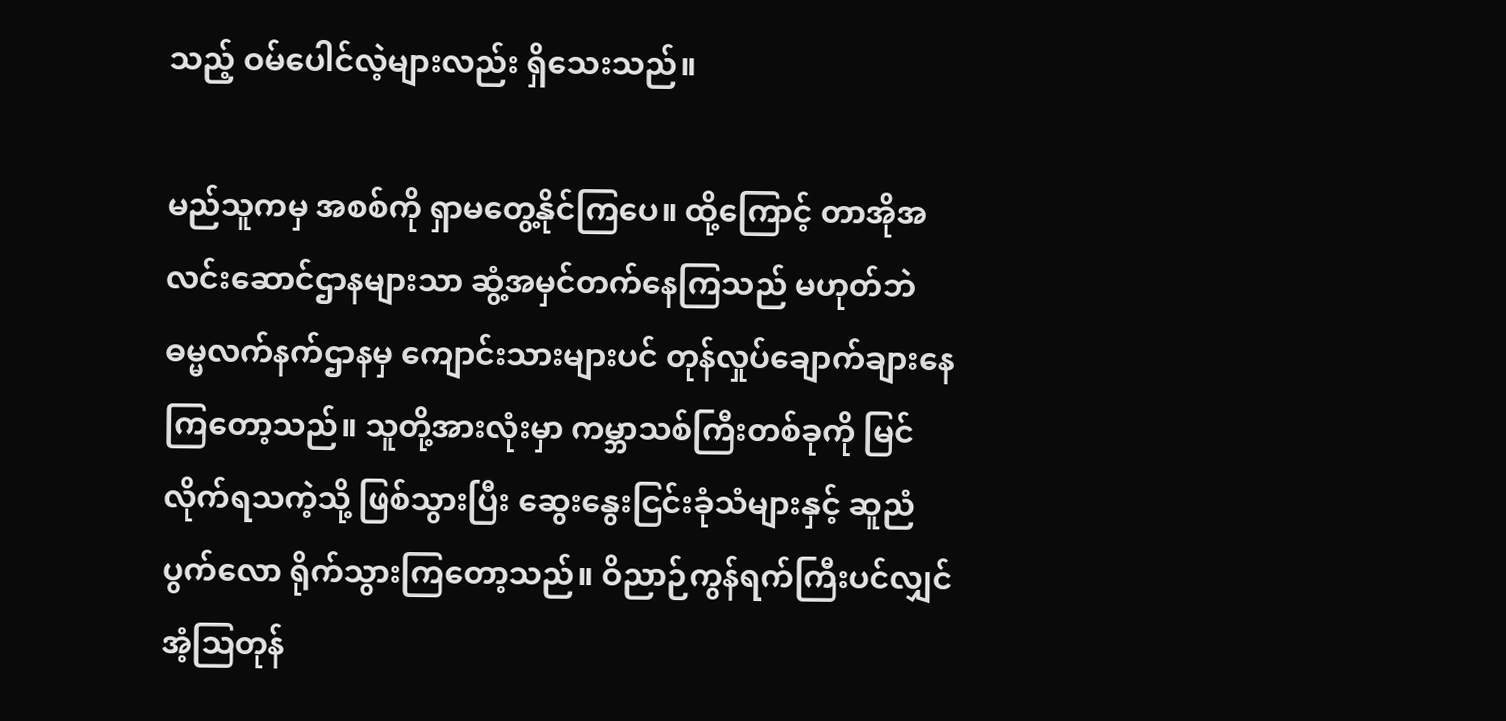သည့် ဝမ်ပေါင်လဲ့များလည်း ရှိသေးသည်။

မည်သူကမှ အစစ်ကို ရှာမတွေ့နိုင်ကြပေ။ ထို့ကြောင့် တာအိုအလင်းဆောင်ဌာနများသာ ဆွံ့အမှင်တက်နေကြသည် မဟုတ်ဘဲ ဓမ္မလက်နက်ဌာနမှ ကျောင်းသားများပင် တုန်လှုပ်ချောက်ချားနေကြတော့သည်။ သူတို့အားလုံးမှာ ကမ္ဘာသစ်ကြီးတစ်ခုကို မြင်လိုက်ရသကဲ့သို့ ဖြစ်သွားပြီး ဆွေးနွေးငြင်းခုံသံများနှင့် ဆူညံပွက်လော ရိုက်သွားကြတော့သည်။ ဝိညာဉ်ကွန်ရက်ကြီးပင်လျှင် အံ့ဩတုန်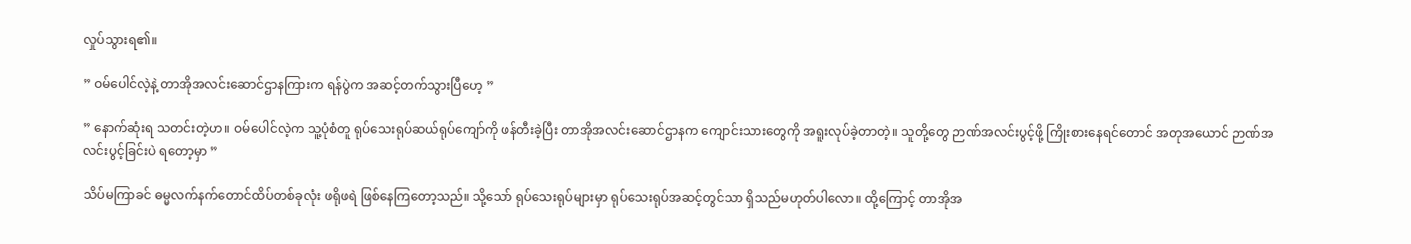လှုပ်သွားရ၏။

” ဝမ်ပေါင်လဲ့နဲ့ တာအိုအလင်းဆောင်ဌာနကြားက ရန်ပွဲက အဆင့်တက်သွားပြီဟေ့ ”

” နောက်ဆုံးရ သတင်းတဲ့ဟ။ ဝမ်ပေါင်လဲ့က သူ့ပုံစံတူ ရုပ်သေးရုပ်ဆယ်ရုပ်ကျော်ကို ဖန်တီးခဲ့ပြီး တာအိုအလင်းဆောင်ဌာနက ကျောင်းသားတွေကို အရူးလုပ်ခဲ့တာတဲ့။ သူတို့တွေ ဉာဏ်အလင်းပွင့်ဖို့ ကြိုးစားနေရင်တောင် အတုအယောင် ဉာဏ်အလင်းပွင့်ခြင်းပဲ ရတော့မှာ ”

သိပ်မကြာခင် ဓမ္မလက်နက်တောင်ထိပ်တစ်ခုလုံး ဖရိုဖရဲ ဖြစ်နေကြတော့သည်။ သို့သော် ရုပ်သေးရုပ်များမှာ ရုပ်သေးရုပ်အဆင့်တွင်သာ ရှိသည်မဟုတ်ပါလော။ ထို့ကြောင့် တာအိုအ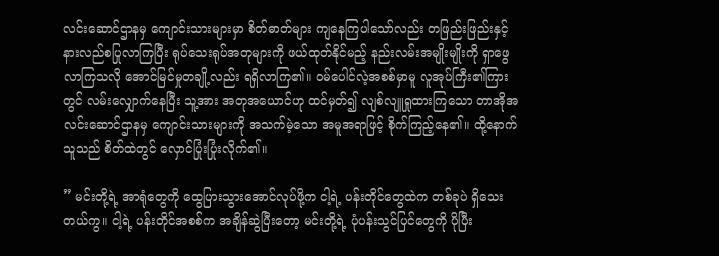လင်းဆောင်ဌာနမှ ကျောင်းသားများမှာ စိတ်ဓာတ်များ ကျနေကြပါသော်လည်း တဖြည်းဖြည်းနှင့် နားလည်စပြုလာကြပြီး ရုပ်သေးရုပ်အတုများကို ဖယ်ထုတ်နိုင်မည့် နည်းလမ်းအမျိုးမျိုးကို ရှာဖွေလာကြသလို အောင်မြင်မှုတချို့လည်း ရရှိလာကြ၏။ ဝမ်ပေါင်လဲ့အစစ်မှာမူ လူအုပ်ကြီး၏ကြားတွင် လမ်းလျှောက်နေပြီး သူ့အား အတုအယောင်ဟု ထင်မှတ်၍ လျစ်လျူရှုထားကြသော တာအိုအလင်းဆောင်ဌာနမှ ကျောင်းသားများကို အသက်မဲ့သော အမူအရာဖြင့် စိုက်ကြည့်နေ၏။ ထို့နောက် သူသည် စိတ်ထဲတွင် လှောင်ပြုံးပြုံးလိုက်၏။

” မင်းတို့ရဲ့ အာရုံတွေကို ထွေပြားသွားအောင်လုပ်ဖို့က ငါ့ရဲ့ ပန်းတိုင်တွေထဲက တစ်ခုပဲ ရှိသေးတယ်ကွ။ ငါ့ရဲ့ ပန်းတိုင်အစစ်က အချိန်ဆွဲပြီးတော့ မင်းတို့ရဲ့ ပုံပန်းသွင်ပြင်တွေကို ပိုပြီး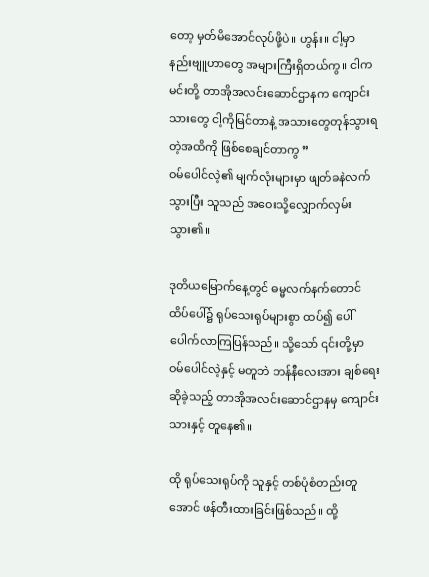တော့ မှတ်မိအောင်လုပ်ဖို့ပဲ။ ဟွန်း။ ငါ့မှာ နည်းဗျူဟာတွေ အများကြီးရှိတယ်ကွ။ ငါက မင်းတို့ တာအိုအလင်းဆောင်ဌာနက ကျောင်းသားတွေ ငါ့ကိုမြင်တာနဲ့ အသားတွေတုန်သွားရတဲ့အထိကို ဖြစ်စေချင်တာကွ ”
ဝမ်ပေါင်လဲ့၏ မျက်လုံးများမှာ ဖျတ်ခနဲလက်သွားပြီး သူသည် အဝေးသို့လျှောက်လှမ်းသွား၏။

ဒုတိယမြောက်နေ့တွင် ဓမ္မလက်နက်တောင်ထိပ်ပေါ်‌၌ ရုပ်သေးရုပ်များစွာ ထပ်၍ ပေါ်ပေါက်လာကြပြန်သည်။ သို့သော် ၎င်းတို့မှာ ဝမ်ပေါင်လဲ့နှင့် မတူဘဲ ဘန်နီလေးအား ချစ်ရေးဆိုခဲ့သည့် တာအိုအလင်းဆောင်ဌာနမှ ကျောင်းသားနှင့် တူနေ၏။

ထို ရုပ်သေးရုပ်ကို သူနှင့် တစ်ပုံစံတည်းတူအောင် ဖန်တီးထားခြင်းဖြစ်သည်။ ထို့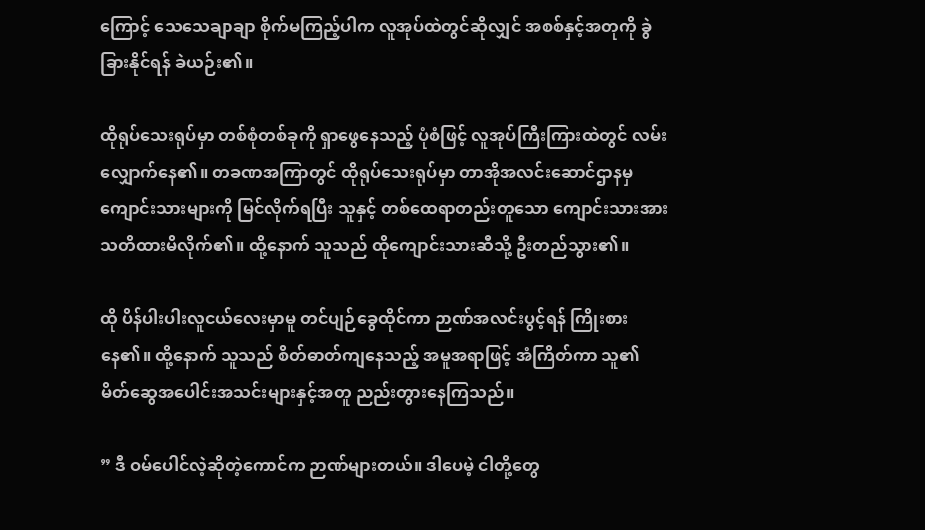ကြောင့် သေသေချာချာ စိုက်မကြည့်ပါက လူအုပ်ထဲတွင်ဆိုလျှင် အစစ်နှင့်အတုကို ခွဲခြားနိုင်ရန် ခဲယဉ်း၏။

ထိုရုပ်သေးရုပ်မှာ တစ်စုံတစ်ခုကို ရှာဖွေနေသည့် ပုံစံဖြင့် လူအုပ်ကြီးကြားထဲတွင် လမ်းလျှောက်နေ၏။ တခဏအကြာတွင် ထိုရုပ်သေးရုပ်မှာ တာအိုအလင်းဆောင်ဌာနမှ ကျောင်းသားများကို မြင်လိုက်ရပြီး သူနှင့် တစ်ထေရာတည်းတူသော ကျောင်းသားအား သတိထားမိလိုက်၏။ ထို့နောက် သူသည် ထိုကျောင်းသားဆီသို့ ဦးတည်သွား၏။

ထို ပိန်ပါးပါးလူငယ်လေးမှာမူ တင်ပျဉ်ခွေထိုင်ကာ ဉာဏ်အလင်းပွင့်ရန် ကြိုးစားနေ၏။ ထို့နောက် သူသည် စိတ်ဓာတ်ကျနေသည့် အမူအရာဖြင့် အံကြိတ်ကာ သူ၏ မိတ်ဆွေအပေါင်းအသင်းများနှင့်အတူ ညည်းတွားနေကြသည်။

” ဒီ ဝမ်ပေါင်လဲ့ဆိုတဲ့ကောင်က ဉာဏ်များတယ်။ ဒါပေမဲ့ ငါတို့တွေ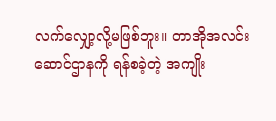လက်လျှော့လို့မဖြစ်ဘူး။ တာအိုအလင်းဆောင်ဌာနကို ရန်စခဲ့တဲ့ အကျိုး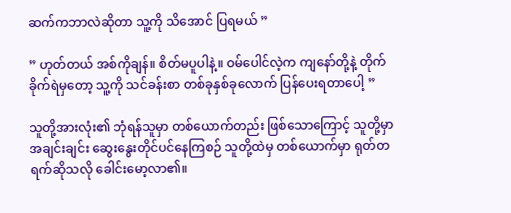ဆက်ကဘာလဲဆိုတာ သူ့ကို သိအောင် ပြရမယ် ”

” ဟုတ်တယ် အစ်ကိုချန်။ စိတ်မပူပါနဲ့။ ဝမ်ပေါင်လဲ့က ကျနော်တို့နဲ့ တိုက်ခိုက်ရဲမှတော့ သူ့ကို သင်ခန်းစာ တစ်ခုနှစ်ခုလောက် ပြန်ပေးရတာပေါ့ ”

သူတို့အားလုံး၏ ဘုံရန်သူမှာ တစ်ယောက်တည်း ဖြစ်သောကြောင့် သူတို့မှာ အချင်းချင်း ဆွေးနွေးတိုင်ပင်နေကြစဉ် သူတို့ထဲမှ တစ်ယောက်မှာ ရုတ်တရက်ဆိုသလို ခေါင်းမော့လာ၏။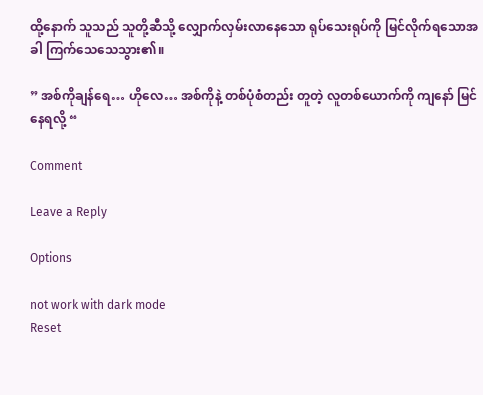ထို့နောက် သူသည် သူတို့ဆီသို့ လျှောက်လှမ်းလာနေသော ရုပ်သေးရုပ်ကို မြင်လိုက်ရသောအခါ ကြက်သေသေသွား၏။

” အစ်ကိုချန်ရေ… ဟိုလေ… အစ်ကိုနဲ့ တစ်ပုံစံတည်း တူတဲ့ လူတစ်ယောက်ကို ကျနော် မြင်နေရလို့ “

Comment

Leave a Reply

Options

not work with dark mode
Reset